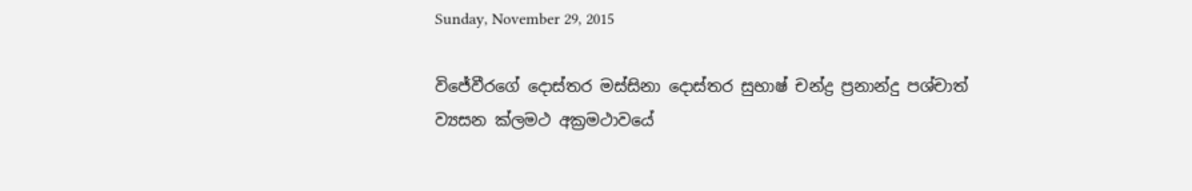Sunday, November 29, 2015

විජේවීරගේ දොස්‌තර මස්‌සිනා දොස්‌තර සුභාෂ් චන්ද්‍ර ප්‍රනාන්දු පශ්චාත් ව්‍යසන ක්ලමථ අක්‍රමථාවයේ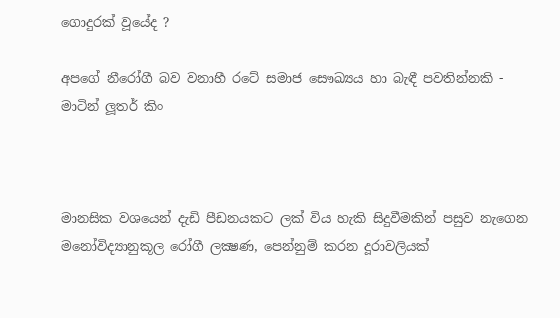ගොදුරක් වූයේද ?

අපගේ නීරෝගී බව වනාහී රටේ සමාජ සෞඛ්‍යය හා බැඳී පවතින්නකි - මාටින් ලූතර් කිං



මානසික වශයෙන් දැඩි පීඩනයකට ලක් විය හැකි සිදුවීමකින් පසුව නැගෙන මනෝවිද්‍යානුකූල රෝගී ලක්‍ෂණ, පෙන්නුම් කරන දූරාවලියක්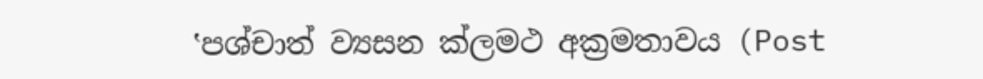‛පශ්චාත් ව්‍යසන ක්ලමථ අක්‍රමතාවය (Post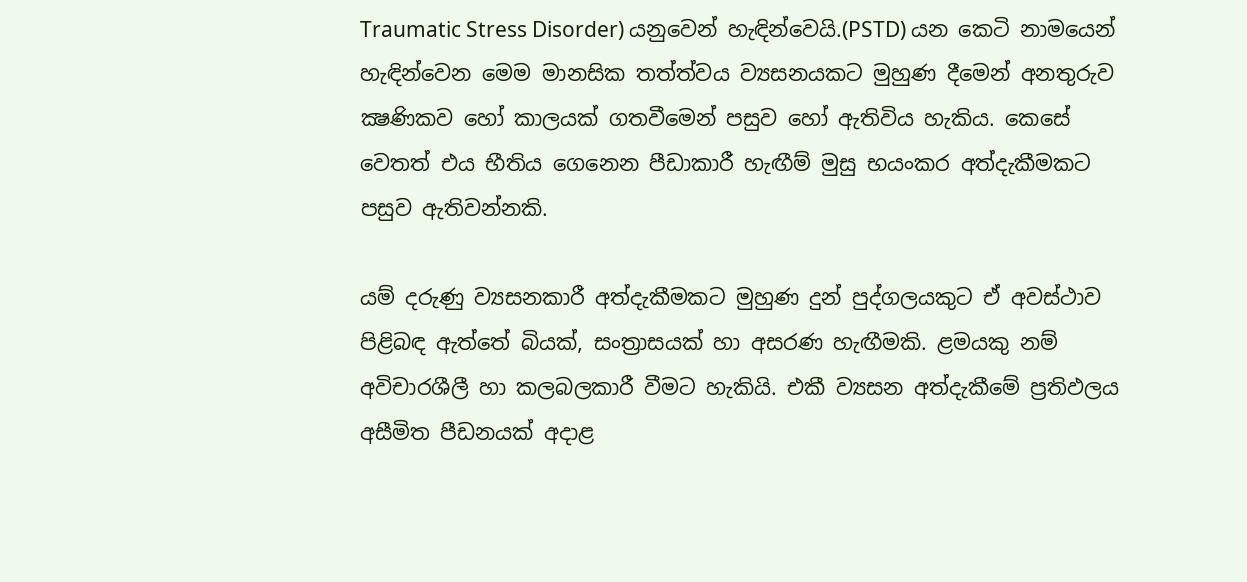Traumatic Stress Disorder) යනුවෙන් හැඳින්වෙයි.(PSTD) යන කෙටි නාමයෙන් හැඳින්වෙන මෙම මානසික තත්ත්වය ව්‍යසනයකට මුහුණ දීමෙන් අනතුරුව ක්‍ෂණිකව හෝ කාලයක් ගතවීමෙන් පසුව හෝ ඇතිවිය හැකිය. කෙසේ වෙතත් එය භීතිය ගෙනෙන පීඩාකාරී හැඟීම් මුසු භයංකර අත්දැකීමකට පසුව ඇතිවන්නකි.

යම් දරුණු ව්‍යසනකාරී අත්දැකීමකට මුහුණ දුන් පුද්ගලයකුට ඒ අවස්ථාව පිළිබඳ ඇත්තේ බියක්, සංත්‍රාසයක් හා අසරණ හැඟීමකි. ළමයකු නම් අවිචාරශීලී හා කලබලකාරී වීමට හැකියි. එකී ව්‍යසන අත්දැකීමේ ප්‍රතිඵලය අසීමිත පීඩනයක් අදාළ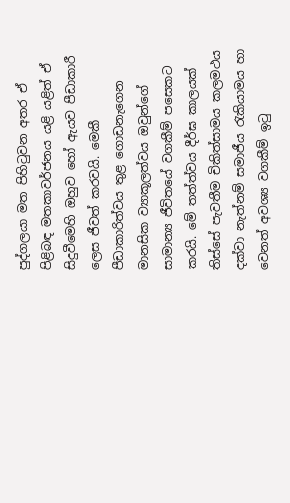පුද්ගලයා මත පිහිටුවන අතර ඒ පිළිබඳ මතකාවර්ජනය යළි යළිත් ඒ සිදුවීමෙහි ඔහුව හෝ ඇයව පීඩාකාරී ලෙස ජීවත් කරවයි. මෙකී පීඩාකාරිත්වය තුළ ගොඩනැගෙන මානසික ව්‍යාකූලත්වය ඔවුන්ගේ සාමාන්‍ය ජීවිතයේ වගකීම් පසෙකට කරයි. මේ තත්ත්වය දීර්ඝ කාලයක් තිස්සේ පැවතීම චිකිත්සාමය කලමථය දක්වා නැත්නම් සමාජීය රැකියාමය හා වෙනත් අවශ්‍ය වගකීම් ඉටු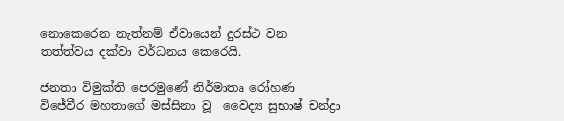නොකෙරෙන නැත්නම් ඒවායෙන් දුරස්ථ වන තත්ත්වය දක්වා වර්ධනය කෙරෙයි.

ජනතා විමුක්ති පෙරමුණේ නිර්මාතෘ රෝහණ විජේවීර මහතාගේ මස්සිනා වූ  වෛද්‍ය සුභාෂ් චන්ද්‍රා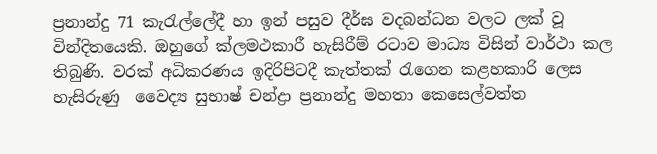ප්‍රනාන්දු 71 කැරැල්ලේදී හා ඉන් පසුව දීර්ඝ වදබන්ධන වලට ලක් වූ වින්දිතයෙකි. ඔහුගේ ක්ලමථකාරී හැසිරීම් රටාව මාධ්‍ය විසින් වාර්ථා කල තිබුණි. වරක් අධිකරණය ඉදිරිපිටදී කැත්තක් රැගෙන කළහකාරි ලෙස හැසිරුණු  වෛද්‍ය සුභාෂ් චන්ද්‍රා ප්‍රනාන්දු මහතා කෙසෙල්වත්ත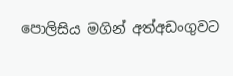පොලිසිය මගින් අත්අඩංගුවට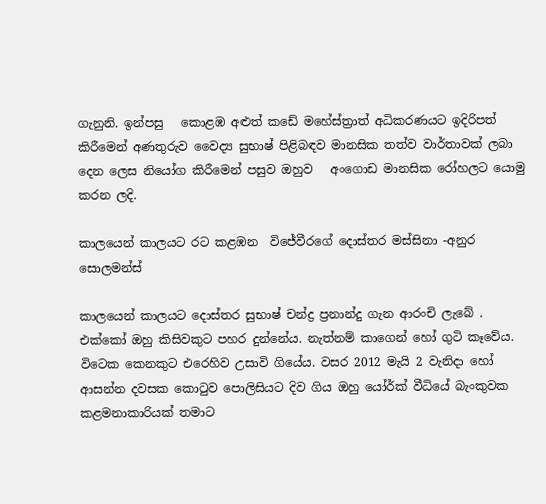ගැනුනි. ඉන්පසු   කොළඹ අළුත් කඩේ මහේස්ත්‍රාත් අධිකරණයට ඉදිරිපත් කිරීමෙන් අණතුරුව වෛද්‍ය සුභාෂ් පිළිබඳව මානසික තත්ව වාර්තාවක් ලබා දෙන ලෙස නියෝග කිරීමෙන් පසුව ඔහුව   අංගොඩ මානසික රෝහලට යොමු කරන ලදි.

කාලයෙන් කාලයට රට කළඹන  විජේවීරගේ දොස්‌තර මස්‌සිනා -අනුර සොලමන්ස්‌

කාලයෙන් කාලයට දොස්‌තර සුභාෂ් චන්ද්‍ර ප්‍රනාන්දු ගැන ආරංචි ලැබේ . එක්‌කෝ ඔහු කිසිවකුට පහර දුන්නේය. නැත්නම් කාගෙන් හෝ ගුටි කෑවේය. විටෙක කෙනකුට එරෙහිව උසාවි ගියේය. වසර 2012 මැයි 2 වැනිදා හෝ ආසන්න දවසක කොටුව පොලිසියට දිව ගිය ඔහු යෝර්ක්‌ වීධියේ බැංකුවක කළමනාකාරියක්‌ තමාට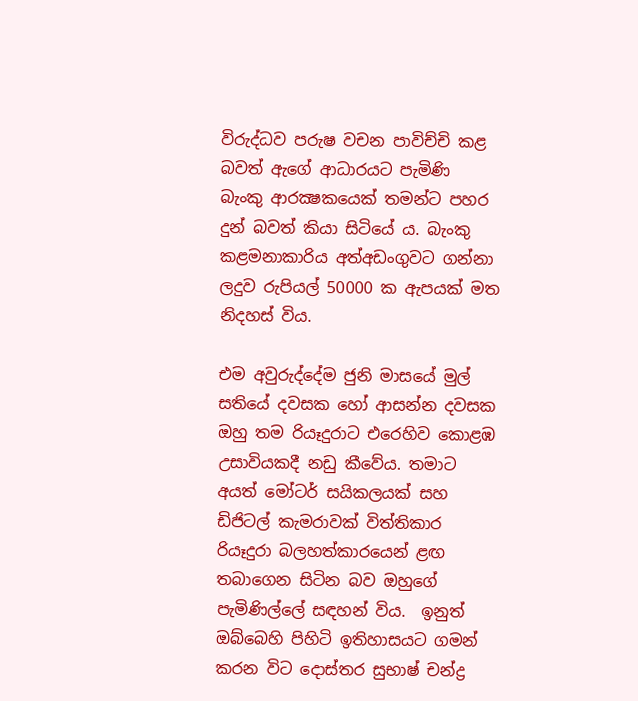විරුද්ධව පරුෂ වචන පාවිච්චි කළ බවත් ඇගේ ආධාරයට පැමිණි බැංකු ආරක්‍ෂකයෙක්‌ තමන්ට පහර දුන් බවත් කියා සිටියේ ය. බැංකු කළමනාකාරිය අත්අඩංගුවට ගන්නා ලදුව රුපියල් 50000 ක ඇපයක්‌ මත නිදහස්‌ විය.

එම අවුරුද්දේම ජුනි මාසයේ මුල් සතියේ දවසක හෝ ආසන්න දවසක ඔහු තම රියෑදුරාට එරෙහිව කොළඹ උසාවියකදී නඩු කීවේය. තමාට අයත් මෝටර් සයිකලයක්‌ සහ ඩිජිටල් කැමරාවක්‌ විත්තිකාර රියෑදුරා බලහත්කාරයෙන් ළඟ තබාගෙන සිටින බව ඔහුගේ පැමිණිල්ලේ සඳහන් විය.  ඉනුත් ඔබ්බෙහි පිහිටි ඉතිහාසයට ගමන් කරන විට දොස්‌තර සුභාෂ් චන්ද්‍ර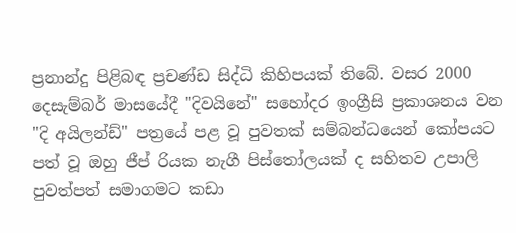ප්‍රනාන්දු පිළිබඳ ප්‍රචණ්‌ඩ සිද්ධි කිහිපයක්‌ තිබේ. වසර 2000 දෙසැම්බර් මාසයේදී "දිවයිනේ" සහෝදර ඉංග්‍රීසි ප්‍රකාශනය වන "දි අයිලන්ඩ්" පත්‍රයේ පළ වූ පුවතක්‌ සම්බන්ධයෙන් කෝපයට පත් වූ ඔහු ජීප් රියක නැගී පිස්‌තෝලයක්‌ ද සහිතව උපාලි පුවත්පත් සමාගමට කඩා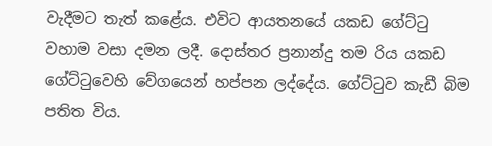වැදීමට තැත් කළේය. එවිට ආයතනයේ යකඩ ගේට්‌ටු වහාම වසා දමන ලදී. දොස්‌තර ප්‍රනාන්දු තම රිය යකඩ ගේට්‌ටුවෙහි වේගයෙන් හප්පන ලද්දේය. ගේට්‌ටුව කැඩී බිම පතිත විය.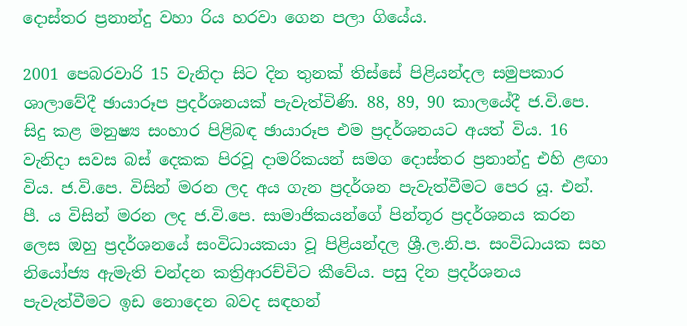දොස්‌තර ප්‍රනාන්දු වහා රිය හරවා ගෙන පලා ගියේය.

2001 පෙබරවාරි 15 වැනිදා සිට දින තුනක්‌ තිස්‌සේ පිළියන්දල සමුපකාර ශාලාවේදී ඡායාරූප ප්‍රදර්ශනයක්‌ පැවැත්විණි. 88, 89, 90 කාලයේදී ජ.වි.පෙ. සිදු කළ මනුෂ්‍ය සංහාර පිළිබඳ ඡායාරූප එම ප්‍රදර්ශනයට අයත් විය. 16 වැනිදා සවස බස්‌ දෙකක පිරවූ දාමරිකයන් සමග දොස්‌තර ප්‍රනාන්දු එහි ළඟා විය. ජ.වි.පෙ. විසින් මරන ලද අය ගැන ප්‍රදර්ශන පැවැත්වීමට පෙර යූ. එන්. පී. ය විසින් මරන ලද ජ.වි.පෙ. සාමාජිකයන්ගේ පින්තූර ප්‍රදර්ශනය කරන ලෙස ඔහු ප්‍රදර්ශනයේ සංවිධායකයා වූ පිළියන්දල ශ්‍රී.ල.නි.ප. සංවිධායක සහ නියෝජ්‍ය ඇමැති චන්දන කත්‍රිආරච්චිට කීවේය. පසු දින ප්‍රදර්ශනය පැවැත්වීමට ඉඩ නොදෙන බවද සඳහන්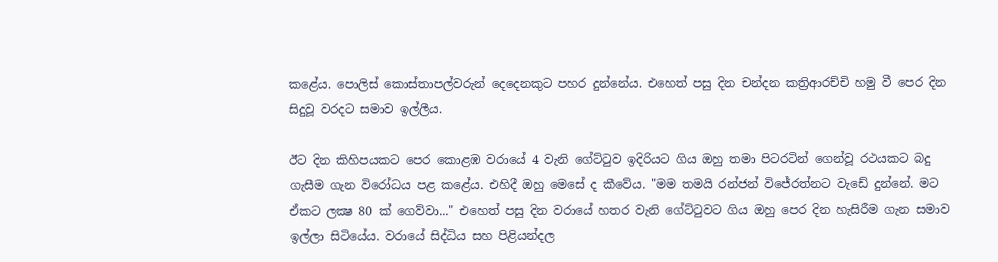කළේය. පොලිස්‌ කොස්‌තාපල්වරුන් දෙදෙනකුට පහර දුන්නේය. එහෙත් පසු දින චන්දන කත්‍රිආරච්චි හමු වී පෙර දින සිදුවූ වරදට සමාව ඉල්ලීය.

ඊට දින කිහිපයකට පෙර කොළඹ වරායේ 4 වැනි ගේට්‌ටුව ඉදිරියට ගිය ඔහු තමා පිටරටින් ගෙන්වූ රථයකට බදු ගැසීම ගැන විරෝධය පළ කළේය. එහිදී ඔහු මෙසේ ද කීවේය. "මම තමයි රන්ජන් විජේරත්නට වැඩේ දුන්නේ. මට ඒකට ලක්‍ෂ 80 ක්‌ ගෙව්වා..." එහෙත් පසු දින වරායේ හතර වැනි ගේට්‌ටුවට ගිය ඔහු පෙර දින හැසිරීම ගැන සමාව ඉල්ලා සිටියේය. වරායේ සිද්ධිය සහ පිළියන්දල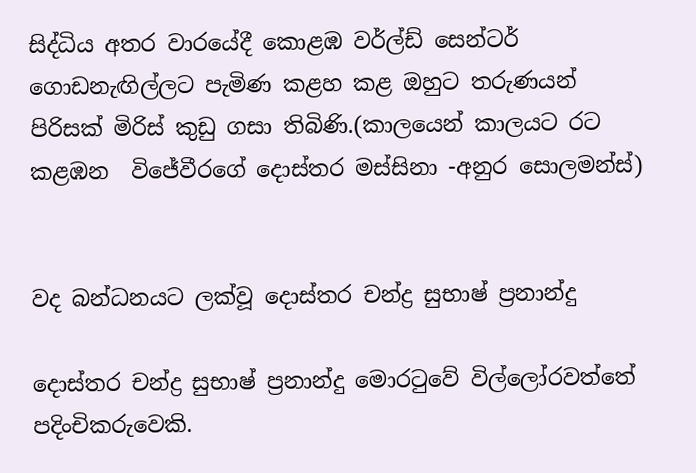සිද්ධිය අතර වාරයේදී කොළඹ වර්ල්ඩ් සෙන්ටර් ගොඩනැඟිල්ලට පැමිණ කළහ කළ ඔහුට තරුණයන් පිරිසක්‌ මිරිස්‌ කුඩු ගසා තිබිණි.(කාලයෙන් කාලයට රට කළඹන  විජේවීරගේ දොස්‌තර මස්‌සිනා -අනුර සොලමන්ස්‌)


වද බන්ධනයට ලක්වූ දොස්‌තර චන්ද්‍ර සුභාෂ් ප්‍රනාන්දු

දොස්‌තර චන්ද්‍ර සුභාෂ් ප්‍රනාන්දු මොරටුවේ විල්ලෝරවත්තේ පදිංචිකරුවෙකි.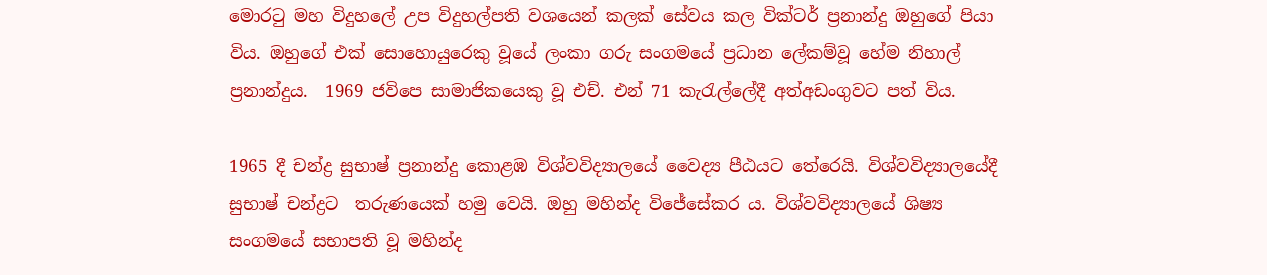මොරටු මහ විදුහලේ උප විදුහල්පති වශයෙන් කලක් සේවය කල වික්ටර් ප්‍රනාන්දු ඔහුගේ පියා විය. ඔහුගේ එක් සොහොයුරෙකු වූයේ ලංකා ගරු සංගමයේ ප්‍රධාන ලේකම්වූ හේම නිහාල් ප්‍රනාන්දුය.  1969 ජවිපෙ සාමාජිකයෙකු වූ එච්. එන් 71 කැරැල්ලේදී අත්අඩංගුවට පත් විය.

1965 දී චන්ද්‍ර සුභාෂ් ප්‍රනාන්දු කොළඹ විශ්වවිද්‍යාලයේ වෛද්‍ය පීඨයට තේරෙයි. විශ්වවිද්‍යාලයේදී සුභාෂ් චන්ද්‍රට  තරුණයෙක්‌ හමු වෙයි. ඔහු මහින්ද විජේසේකර ය. විශ්වවිද්‍යාලයේ ශිෂ්‍ය සංගමයේ සභාපති වූ මහින්ද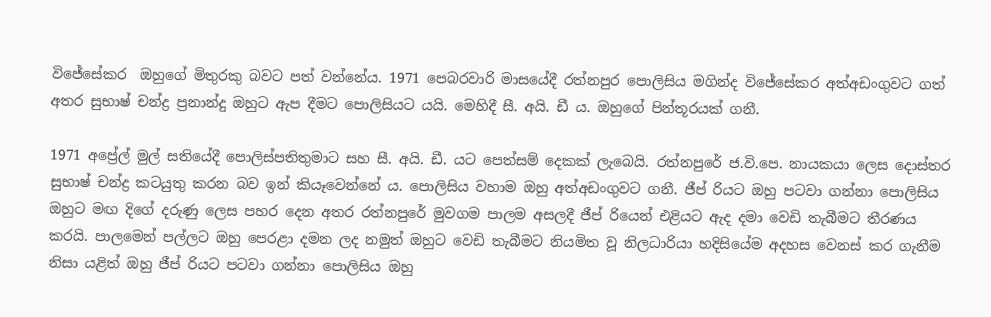විජේසේකර  ඔහුගේ මිතුරකු බවට පත් වන්නේය. 1971 පෙබරවාරි මාසයේදී රත්නපුර පොලිසිය මගින්ද විජේසේකර අත්අඩංගුවට ගත් අතර සුභාෂ් චන්ද්‍ර ප්‍රනාන්දු ඔහුට ඇප දීමට පොලිසියට යයි. මෙහිදී සී. අයි. ඩී ය. ඔහුගේ පින්තූරයක්‌ ගනී.

1971 අප්‍රේල් මුල් සතියේදී පොලිස්‌පතිතුමාට සහ සී. අයි. ඩී. යට පෙත්සම් දෙකක්‌ ලැබෙයි. රත්නපුරේ ජ.වි.පෙ. නායකයා ලෙස දොස්‌තර සුභාෂ් චන්ද්‍ර කටයුතු කරන බව ඉන් කියෑවෙන්නේ ය. පොලිසිය වහාම ඔහු අත්අඩංගුවට ගනී. ජීප් රියට ඔහු පටවා ගන්නා පොලිසිය ඔහුට මඟ දිගේ දරුණු ලෙස පහර දෙන අතර රත්නපුරේ මුවගම පාලම අසලදී ජීප් රියෙන් එළියට ඇද දමා වෙඩි තැබීමට තීරණය කරයි. පාලමෙන් පල්ලට ඔහු පෙරළා දමන ලද නමුත් ඔහුට වෙඩි තැබීමට නියමිත වූ නිලධාරියා හදිසියේම අදහස වෙනස්‌ කර ගැනීම නිසා යළිත් ඔහු ජීප් රියට පටවා ගන්නා පොලිසිය ඔහු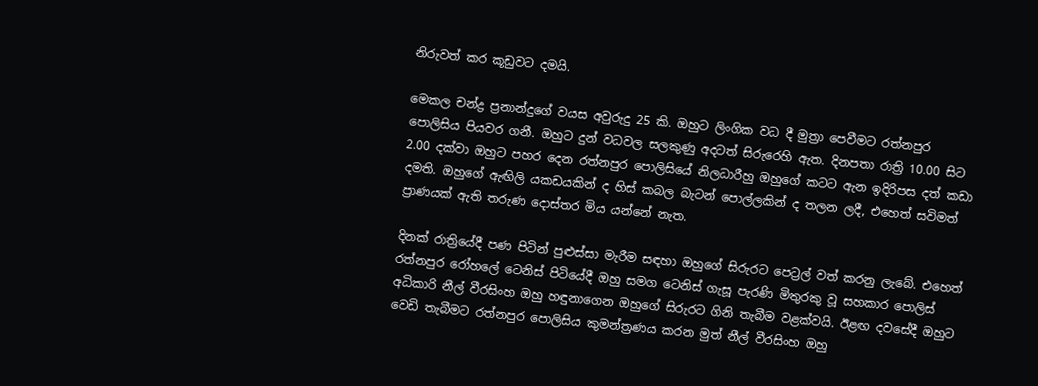නිරුවත් කර කූඩුවට දමයි.

මෙකල චන්ද්‍ර ප්‍රනාන්දුගේ වයස අවුරුදු 25 කි. ඔහුට ලිංගික වධ දී මුත්‍රා පෙවීමට රත්නපුර පොලිසිය පියවර ගනී. ඔහුට දුන් වධවල සලකුණු අදටත් සිරුරෙහි ඇත. දිනපතා රාත්‍රි 10.00 සිට 2.00 දක්‌වා ඔහුට පහර දෙන රත්නපුර පොලිසියේ නිලධාරීහු ඔහුගේ කටට ඇන ඉදිරිපස දත් කඩා දමති. ඔහුගේ ඇඟිලි යකඩයකින් ද හිස්‌ කබල බැටන් පොල්ලකින් ද තලන ලදී, එහෙත් සවිමත් ප්‍රාණයක්‌ ඇති තරුණ දොස්‌තර මිය යන්නේ නැත.

දිනක්‌ රාත්‍රියේදී පණ පිටින් පුළුස්‌සා මැරීම සඳහා ඔහුගේ සිරුරට පෙට්‍රල් වත් කරනු ලැබේ. එහෙත් රත්නපුර රෝහලේ ටෙනිස්‌ පිටියේදී ඔහු සමග ටෙනිස්‌ ගැසූ පැරණි මිතුරකු වූ සහකාර පොලිස්‌ අධිකාරි නීල් වීරසිංහ ඔහු හඳුනාගෙන ඔහුගේ සිරුරට ගිනි තැබීම වළක්‌වයි. ඊළඟ දවසේදී ඔහුට වෙඩි තැබීමට රත්නපුර පොලිසිය කුමන්ත්‍රණය කරන මුත් නීල් වීරසිංහ ඔහු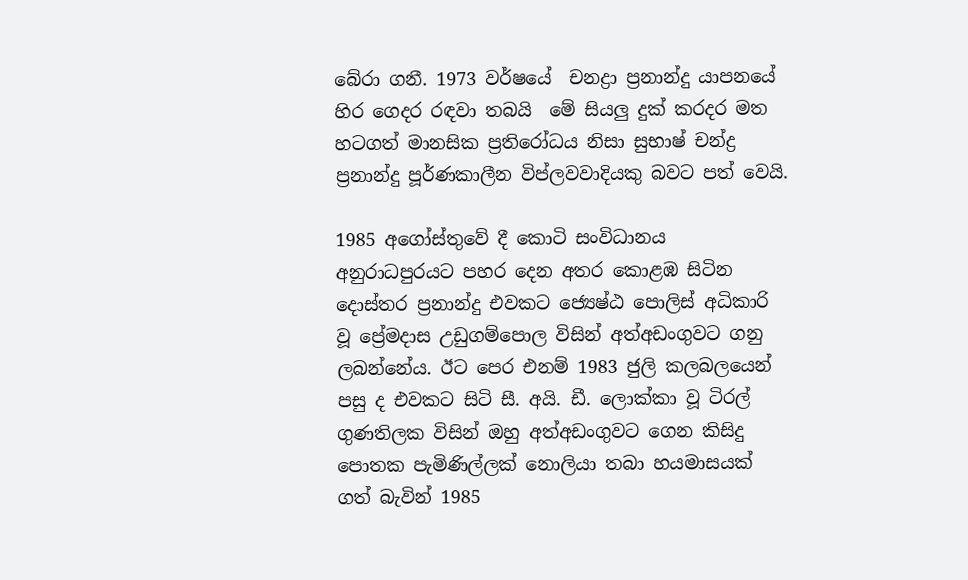බේරා ගනී. 1973 වර්ෂයේ  චනද්‍රා ප්‍රනාන්දු යාපනයේ හිර ගෙදර රඳවා තබයි  මේ සියලු දුක්‌ කරදර මත හටගත් මානසික ප්‍රතිරෝධය නිසා සුභාෂ් චන්ද්‍ර ප්‍රනාන්දු පූර්ණකාලීන විප්ලවවාදියකු බවට පත් වෙයි.

1985 අගෝස්‌තුවේ දී කොටි සංවිධානය අනුරාධපුරයට පහර දෙන අතර කොළඹ සිටින දොස්‌තර ප්‍රනාන්දු එවකට ජ්‍යෙෂ්ඨ පොලිස්‌ අධිකාරි වූ ප්‍රේමදාස උඩුගම්පොල විසින් අත්අඩංගුවට ගනු ලබන්නේය. ඊට පෙර එනම් 1983 ජුලි කලබලයෙන් පසු ද එවකට සිටි සී. අයි. ඩී. ලොක්‌කා වූ ටිරල් ගුණතිලක විසින් ඔහු අත්අඩංගුවට ගෙන කිසිදු පොතක පැමිණිල්ලක්‌ නොලියා තබා හයමාසයක්‌ ගත් බැවින් 1985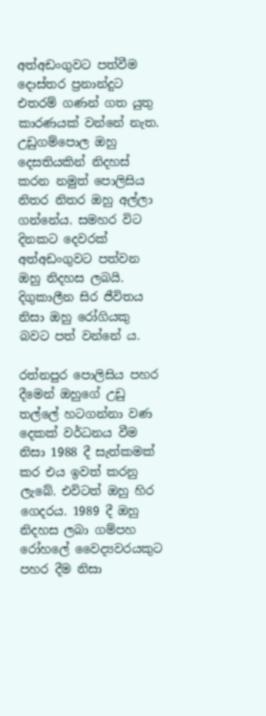අත්අඩංගුවට පත්වීම දොස්‌තර ප්‍රනාන්දුට එතරම් ගණන් ගත යුතු කාරණයක්‌ වන්නේ නැත. උඩුගම්පොල ඔහු දෙසතියකින් නිදහස්‌ කරන නමුත් පොලිසිය නිතර නිතර ඔහු අල්ලා ගන්නේය. සමහර විට දිනකට දෙවරක්‌ අත්අඩංගුවට පත්වන ඔහු නිදහස ලබයි. දිගුකාලීන සිර ජීවිතය නිසා ඔහු රෝගියකු බවට පත් වන්නේ ය.

රත්නපුර පොලිසිය පහර දීමෙන් ඔහුගේ උඩු තල්ලේ හටගන්නා වණ දෙකක්‌ වර්ධනය වීම නිසා 1988 දී සැත්කමක්‌ කර එය ඉවත් කරනු ලැබේ. එවිටත් ඔහු හිර ගෙදරය. 1989 දී ඔහු නිදහස ලබා ගම්පහ රෝහලේ වෛද්‍යවරයකුට පහර දීම නිසා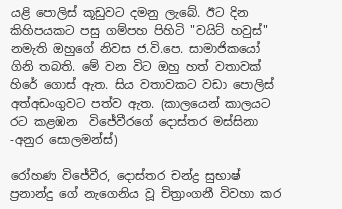යළි පොලිස්‌ කූඩුවට දමනු ලැබේ. ඊට දින කිහිපයකට පසු ගම්පහ පිහිටි "වයිට්‌ හවුස්‌" නමැති ඔහුගේ නිවස ජ.වි.පෙ. සාමාජිකයෝ ගිනි තබති. මේ වන විට ඔහු හත් වතාවක්‌ හිරේ ගොස්‌ ඇත. සිය වතාවකට වඩා පොලිස්‌ අත්අඩංගුවට පත්ව ඇත. (කාලයෙන් කාලයට රට කළඹන  විජේවීරගේ දොස්‌තර මස්‌සිනා -අනුර සොලමන්ස්‌)

රෝහණ විජේවීර, දොස්‌තර චන්ද්‍ර සුභාෂ් ප්‍රනාන්දු ගේ නැගෙනිය වූ චිත්‍රාංගනී විවහා කර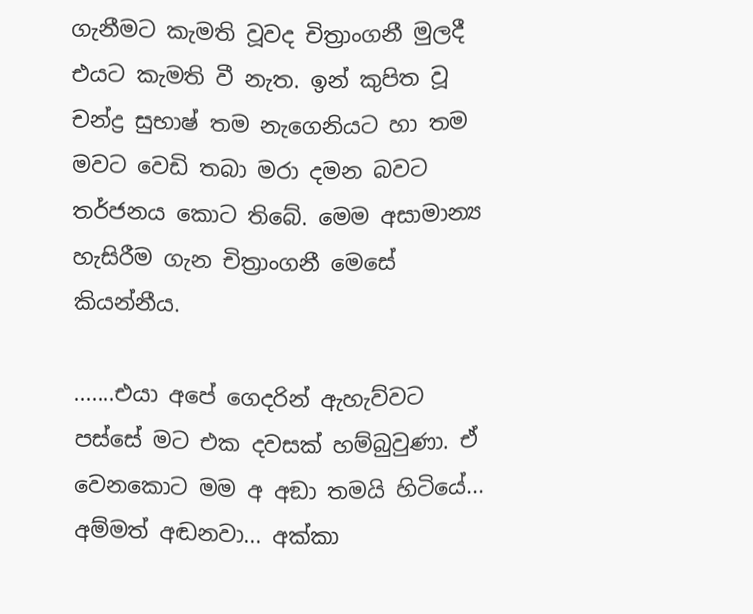ගැනීමට කැමති වූවද චිත්‍රාංගනී මුලදී එයට කැමති වී නැත. ඉන් කුපිත වූ  චන්ද්‍ර සුභාෂ් තම නැගෙනියට හා තම මවට වෙඩි තබා මරා දමන බවට තර්ජනය කොට තිබේ. මෙම අසාමාන්‍ය හැසිරීම ගැන චිත්‍රාංගනී මෙසේ කියන්නීය.

.......එයා අපේ ගෙදරින් ඇහැව්වට පස්‌සේ මට එක දවසක්‌ හම්බුවුණා. ඒ වෙනකොට මම අ අඞා තමයි හිටියේ... අම්මත් අඬනවා... අක්‌කා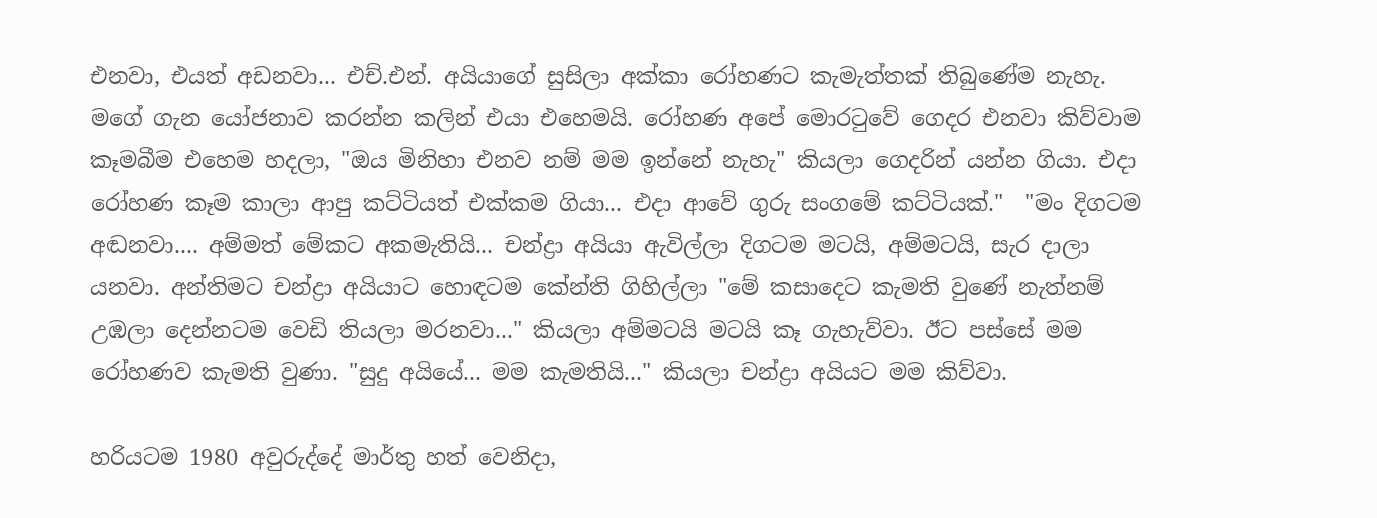එනවා, එයත් අඩනවා... එච්.එන්. අයියාගේ සුසිලා අක්‌කා රෝහණට කැමැත්තක්‌ තිබුණේම නැහැ. මගේ ගැන යෝජනාව කරන්න කලින් එයා එහෙමයි. රෝහණ අපේ මොරටුවේ ගෙදර එනවා කිව්වාම කෑමබීම එහෙම හදලා, "ඔය මිනිහා එනව නම් මම ඉන්නේ නැහැ" කියලා ගෙදරින් යන්න ගියා. එදා රෝහණ කෑම කාලා ආපු කට්‌ටියත් එක්‌කම ගියා... එදා ආවේ ගුරු සංගමේ කට්‌ටියක්‌."  "මං දිගටම අඬනවා.... අම්මත් මේකට අකමැතියි... චන්ද්‍රා අයියා ඇවිල්ලා දිගටම මටයි, අම්මටයි, සැර දාලා යනවා. අන්තිමට චන්ද්‍රා අයියාට හොඳටම කේන්ති ගිහිල්ලා "මේ කසාදෙට කැමති වුණේ නැත්නම් උඹලා දෙන්නටම වෙඩි තියලා මරනවා..." කියලා අම්මටයි මටයි කෑ ගැහැව්වා. ඊට පස්‌සේ මම රෝහණව කැමති වුණා. "සුදු අයියේ... මම කැමතියි..." කියලා චන්ද්‍රා අයියට මම කිව්වා.

හරියටම 1980 අවුරුද්දේ මාර්තු හත් වෙනිදා,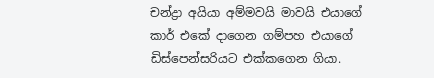චන්ද්‍රා අයියා අම්මවයි මාවයි එයාගේ කාර් එකේ දාගෙන ගම්පහ එයාගේ ඩිස්‌පෙන්සරියට එක්‌කගෙන ගියා.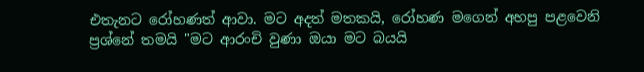එතැනට රෝහණත් ආවා. මට අදත් මතකයි, රෝහණ මගෙන් අහපු පළවෙනි ප්‍රශ්නේ තමයි "මට ආරංචි වුණා ඔයා මට බයයි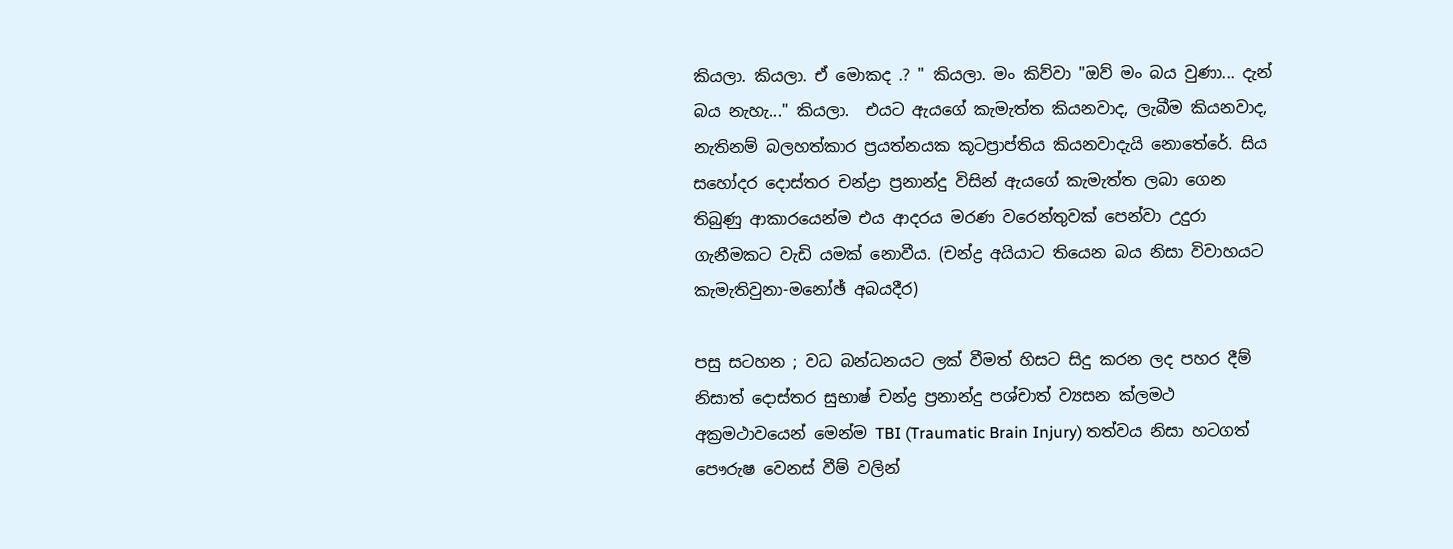කියලා. කියලා. ඒ මොකද .? " කියලා. මං කිව්වා "ඔව් මං බය වුණා... දැන් බය නැහැ..." කියලා.  එයට ඇයගේ කැමැත්ත කියනවාද, ලැබීම කියනවාද, නැතිනම් බලහත්කාර ප්‍රයත්නයක කූටප්‍රාප්තිය කියනවාදැයි නොතේරේ. සිය සහෝදර දොස්‌තර චන්ද්‍රා ප්‍රනාන්දු විසින් ඇයගේ කැමැත්ත ලබා ගෙන තිබුණු ආකාරයෙන්ම එය ආදරය මරණ වරෙන්තුවක්‌ පෙන්වා උදුරා ගැනීමකට වැඩි යමක්‌ නොවීය. (චන්ද්‍ර අයියාට තියෙන බය නිසා විවාහයට කැමැතිවුනා-මනෝඡ් අබයදීර)

පසු සටහන ; වධ බන්ධනයට ලක් වීමත් හිසට සිදු කරන ලද පහර දීම් නිසාත් දොස්‌තර සුභාෂ් චන්ද්‍ර ප්‍රනාන්දු පශ්චාත් ව්‍යසන ක්ලමථ අක්‍රමථාවයෙන් මෙන්ම TBI (Traumatic Brain Injury) තත්වය නිසා හටගත් පෞරුෂ වෙනස් වීම් වලින්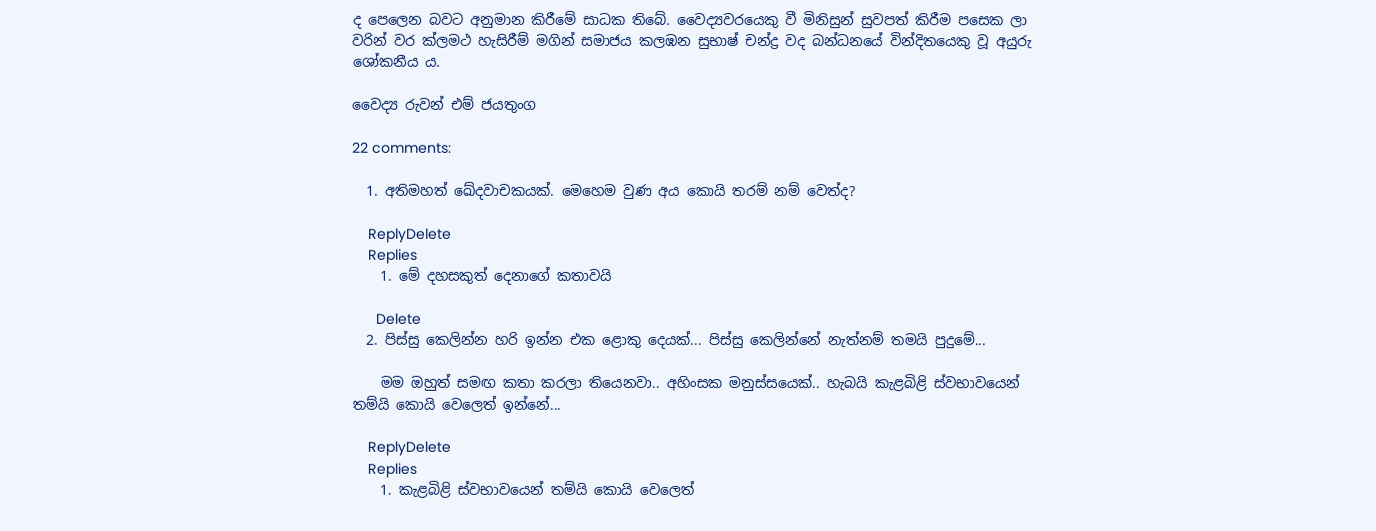ද පෙලෙන බවට අනුමාන කිරීමේ සාධක තිබේ. වෛද්‍යවරයෙකු වී මිනිසුන් සුවපත් කිරීම පසෙක ලා  වරින් වර ක්ලමථ හැසිරීම් මගින් සමාජය කලඹන සුභාෂ් චන්ද්‍ර වද බන්ධනයේ වින්දිතයෙකු වූ අයුරු ශෝකනීය ය.

වෛද්‍ය රුවන් එම් ජයතුංග

22 comments:

  1. අතිමහත් ඛේදවාචකයක්. මෙහෙම වුණ අය කොයි තරම් නම් වෙත්ද?

    ReplyDelete
    Replies
    1. මේ දහසකුත් දෙනාගේ කතාවයි

      Delete
  2. පිස්සු කෙලින්න හරි ඉන්න එක ළොකු දෙයක්... පිස්සු කෙලින්නේ නැත්නම් තමයි පුදුමේ...

    මම ඔහුත් සමඟ කතා කරලා තියෙනවා.. අහිංසක මනුස්සයෙක්.. හැබයි කැළබිළි ස්වභාවයෙන් තම්යි කොයි වෙලෙත් ඉන්නේ...

    ReplyDelete
    Replies
    1. කැළබිළි ස්වභාවයෙන් තම්යි කොයි වෙලෙත්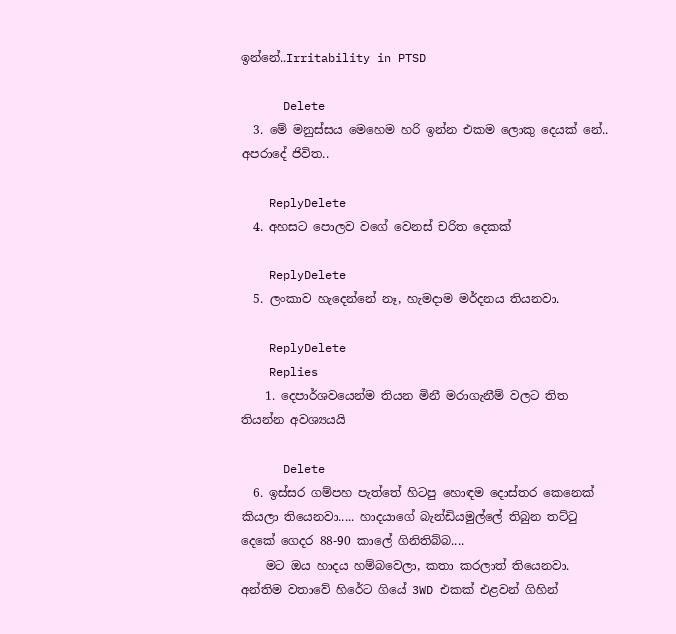ඉන්නේ..Irritability in PTSD

      Delete
  3. මේ මනුස්සය මෙහෙම හරි ඉන්න එකම ලොකු දෙයක් නේ.. අපරාදේ ජිවිත..

    ReplyDelete
  4. අහසට පොලව වගේ වෙනස් චරිත දෙකක්

    ReplyDelete
  5. ලංකාව හැදෙන්නේ නෑ, හැමදාම මර්දනය තියනවා.

    ReplyDelete
    Replies
    1. දෙපාර්ශවයෙන්ම තියන මිනී මරාගැනීම් වලට තිත තියන්න අවශ්‍යයයි

      Delete
  6. ඉස්සර ගම්පහ පැත්තේ හිටපු හොඳම දොස්තර කෙනෙක් කියලා තියෙනවා..... හාදයාගේ බැන්ඩියමුල්ලේ තිබුන තට්ටු දෙකේ ගෙදර 88-90 කාලේ ගිනිතිබ්බ....
    මට ඔය හාදය හම්බවෙලා, කතා කරලාත් තියෙනවා. අන්තිම වතාවේ හිරේට ගියේ 3WD එකක් එළවන් ගිහින්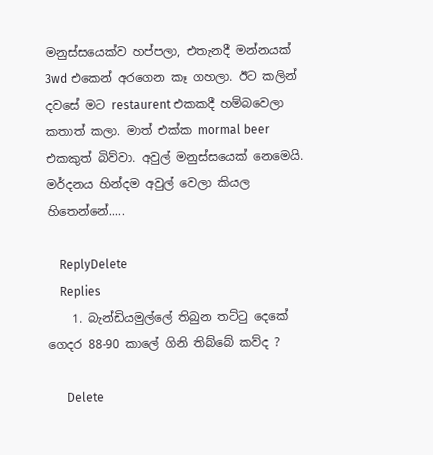මනුස්සයෙක්ව හප්පලා, එතැනදී මන්නයක් 3wd එකෙන් අරගෙන කෑ ගහලා. ඊට කලින් දවසේ මට restaurent එකකදී හම්බවෙලා කතාත් කලා. මාත් එක්ක mormal beer එකකුත් බිව්වා. අවුල් මනුස්සයෙක් නෙමෙයි. මර්දනය හින්දම අවුල් වෙලා කියල හිතෙන්නේ.....

    ReplyDelete
    Replies
    1. බැන්ඩියමුල්ලේ තිබුන තට්ටු දෙකේ ගෙදර 88-90 කාලේ ගිනි තිබ්බේ කව්ද ?

      Delete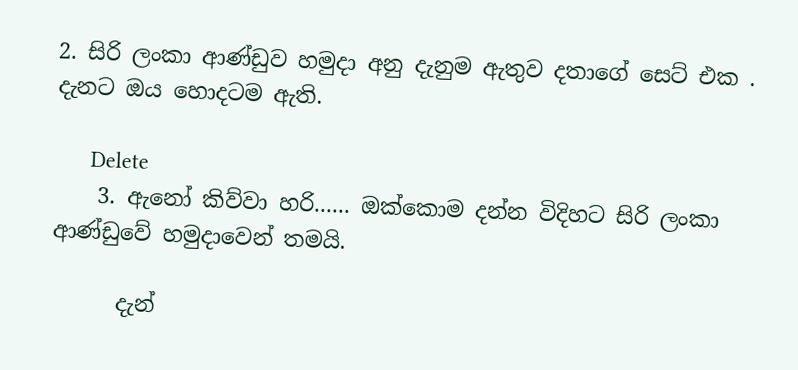2. සිරි ලංකා ආණ්ඩුව හමුදා අනු දැනුම ඇතුව දතාගේ සෙට් එක . දැනට ඔය හොදටම ඇති.

      Delete
    3. ඇනෝ කිව්වා හරි...... ඔක්කොම දන්න විදිහට සිරි ලංකා ආණ්ඩුවේ හමුදාවෙන් තමයි.

      දැන්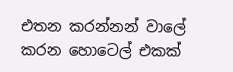එතන කරන්නන් වාලේ කරන හොටෙල් එකක්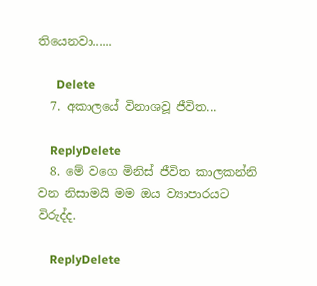තියෙනවා......

      Delete
  7. අකාලයේ විනාශවූ ජීවිත...

    ReplyDelete
  8. මේ වගෙ මිනිස් ජීවිත කාලකන්නි වන නිසාමයි මම ඔය ව්‍යාපාරයට විරුද්ද.

    ReplyDelete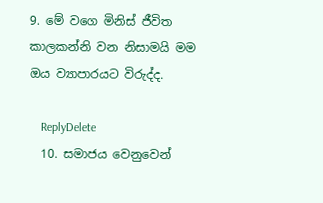9. මේ වගෙ මිනිස් ජීවිත කාලකන්නි වන නිසාමයි මම ඔය ව්‍යාපාරයට විරුද්ද.

    ReplyDelete
  10. සමාජය වෙනුවෙන්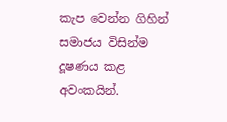කැප වෙන්න ගිහින් සමාජය විසින්ම දූෂණය කළ අවංකයින්.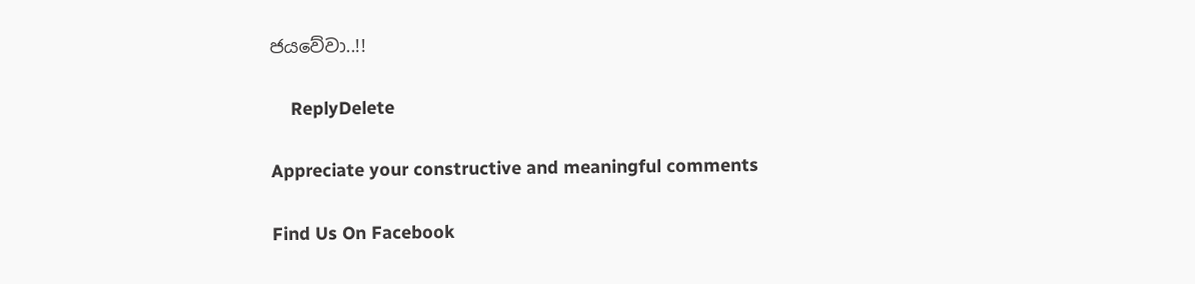ජයවේවා..!!

    ReplyDelete

Appreciate your constructive and meaningful comments

Find Us On Facebook